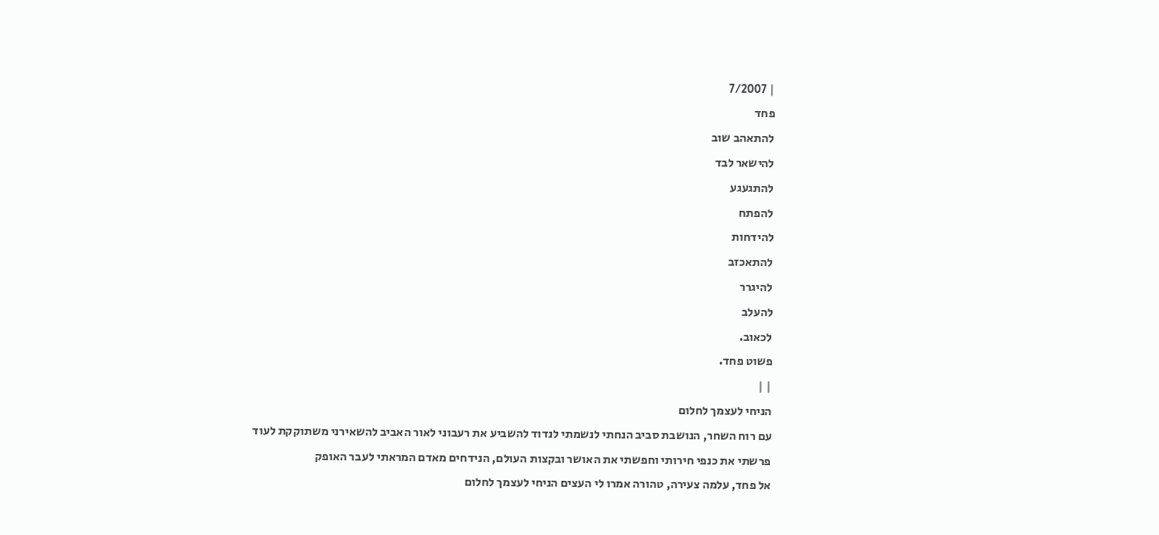| 7/2007
פחד
להתאהב שוב
להישאר לבד
להתגעגע
להפתח
להידחות
להתאכזב
להיגרר
להעלב
לכאוב.
פשוט פחד.
| |
הניחי לעצמך לחלום
עם רוח השחר, הנושבת סביב הנחתי לנשמתי לנדוד להשביע את רעבוני לאור האביב להשאירני משתוקקת לעוד
פרשתי את כנפי חירותי וחפשתי את האושר ובקצות העולם, הנידחים מאדם המראתי לעבר האופק
אל פחד, עלמה צעירה, טהורה אמרו לי העצים הניחי לעצמך לחלום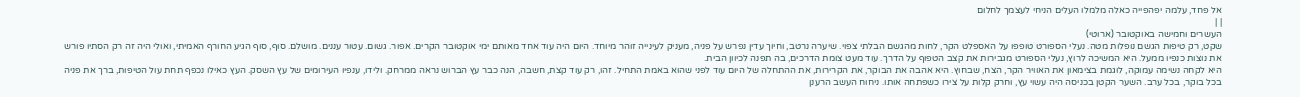אל פחד, עלמה יפהפייה כאלה מלמלו העלים הניחי לעצמך לחלום
| |
העשרים וחמישה באוקטובר (ארוטי)
שקט, רק טיפות הגשם נופלות מטה. נעלי הספורט טופפו על האספלט הקר, לחות מהגשם הבלתי צפוי. שיערה נרטב, וחיוך עדין נפרש על פניה, מעניק לעינייה זוהר מיוחד. היום היה עוד אחד מאותם ימי אוקטובר הקרים. אפור. גשום. עטור עננים. מושלם. סוף, סוף הגיע החורף האמיתי, ואולי היה זה רק הסתיו פורש את נוצות כנפיו ממעל. היא המשיכה לרוץ, נעלי הספורט מגבירות את קצב הטפוף על הדרך. עוד מעט צומת הדרכים, בה תפנה לכיוון הבית.
היא לקחה נשימה עמוקה, לוגמת בצימאון את האוויר הקר, הצח, שבחוץ. היא אהבה את הבוקר, את הקרירות, את ההתחלה של היום עוד לפני שהוא באמת התחיל. זהו, רק עוד קצת, חשבה, הנה כבר עץ הברוש נראה ממרחק. ולידו, ענפיו העירומים של עץ השסק. העץ כאילו נכפף תחת עול הטיפות, ברך את פניה בכל בוקר, בכל ערב. השער הקטן בכניסה היה עשוי עץ, וחרק קלות על צירו כשפתחה אותו. ניחוח העשב הרענן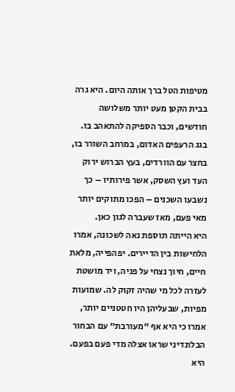מטיפות הטל ברך אותה היום. היא גרה בבית הקטן מעט יותר משלושה חודשים, וכבר הספיקה להתאהב בו. בגג הרעפים האדום, במרחב השורר בו, בחצר עם הוורדים, בעץ הברוש ירוק העד ועץ השסק, אשר פירותיו – כך נשבעו השכנים – הפכו מתוקים יותר מאי פעם, מאז שעברה לגון כאן.
היא הייתה תוספת נאה לשכונה, אמרו הלחישות בין הדיירים. יפהפייה, מלאת חיים, חיוך נצחי על פניה, ויד מושטת לעזרה לכל מי שהיה זקוק לה. שמועות מפיות, שבעליהן היו חטטניים יותר, אמרו כי היא אף "מעורבת" עם הבחור הבלונדיני שראו אצלה מדי פעם בפעם. היא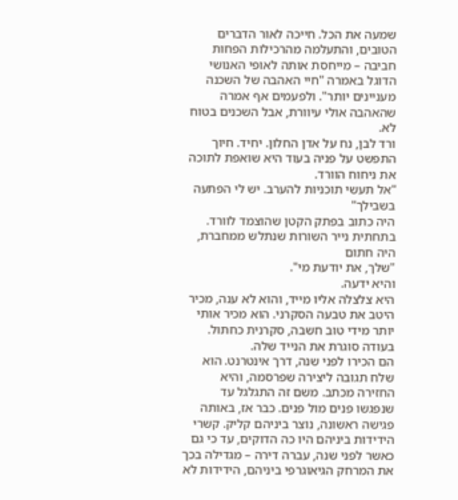שמעה את הכל. חייכה לאור הדברים הטובים, והתעלמה מהרכילות הפחות חביבה – מייחסת אותה לאופי האנושי הדוגל באמרה "חיי האהבה של השכנה מעניינים יותר". ולפעמים אף אמרה שהאהבה אולי עיוורת, אבל השכנים בטוח לא.
ורד לבן, נח על אדן החלון. יחיד. חיוך התפשט על פניה בעוד היא שואפת לתוכה את ניחוח הוורד.
"אל תעשי תוכניות להערב. יש לי הפתעה בשבילך"
היה כתוב בפתק הקטן שהוצמד לוורד.
בתחתית נייר השורות שנתלש ממחברת, היה חתום
"שלך, את יודעת מי".
והיא ידעה.
היא צלצלה אליו מייד, והוא לא ענה, מכיר היטב את טבעה הסקרני. הוא מכיר אותי יותר מידי טוב חשבה, סקרנית כחתול. בעודה סוגרת את הנייד שלה.
הם הכירו לפני שנה, דרך אינטרנט. הוא שלח תגובה ליצירה שפרסמה, והיא החזירה מכתב. משם זה התגלגל עד שנפגשו פנים מול פנים. כבר אז, באותה פגישה ראשונה, נוצר ביניהם קליק. קשרי הידידות ביניהם היו כה הדוקים, עד כי גם כאשר לפני שנה, עברה דירה – מגדילה בכך את המרחק הגיאוגרפי ביניהם, הידידות לא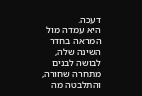דעכה.
היא עמדה מול המראה בחדר השינה שלה, לבושה לבנים מתחרה שחורה, והתלבטה מה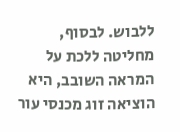ללבוש. לבסוף, מחליטה ללכת על המראה השובב, היא הוציאה זוג מכנסי עור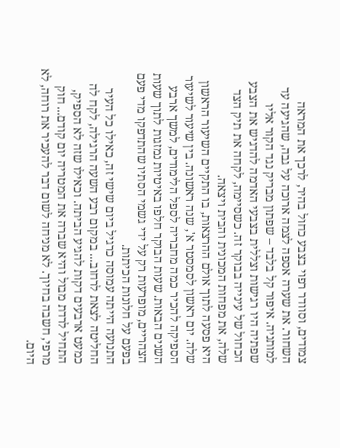צמודים, וסוודר רפוי בצבע כחול בהיר, לרכך את המראה השחור. את שערה אספה לצמה ארוכה על גבה, שהגיעה עד למותניה. איפור קל בלבד – שפתון מבריק נגד הקור אליו שפתיה היו רגישות וצללית בצבעי האדמה להדגיש את הצבע הכחול של עינייה בבוקר זה. כשסיימה, לקחה את תיק הצד שלה, את מפחות המכונית והבית ויצאה.
היא פסעה לתוך אולם ההרצאות, בו התקיים השיעור הראשון שלה. יום ראשון לסמסטר א', שנה ראשונה. בין שיעור לשיעור הספיקה להכיר כמה מחבריה לספל הלימודים, למשך ארבע השנים הבאות. שעות הבוקר חלפו באיטיות נמזגות לתוך שעות הצהריים, מופרעות רק על ידי גשמי הסתיו שהתדפקו מדי פעם בפעם על חלונות הכיתות.
התנועה הייתה עמוסה כרגיל ביום שישי זה, כאילו כל העיר החליטה לצאת לרחוב... במקום רבע השעה הרגילה, לקח לה כמעט ארבעים דקות להגיע הביתה. וכאילו שזה לא הספיק, התחיל לרדת מבול והיא שברה את המטריה יום קודם... חוק מרפי, חשבה בחיוך. לא מניחה לשום דבר להעכיר את רוחה, לא היום.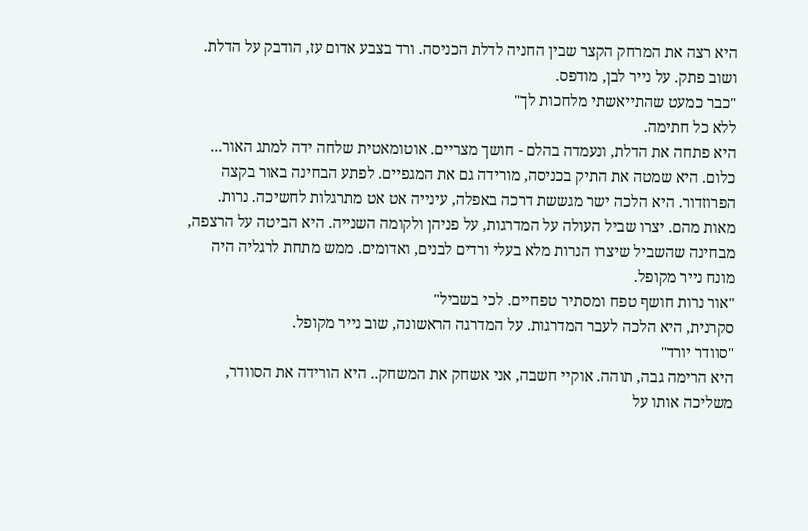היא רצה את המרחק הקצר שבין החניה לדלת הכניסה. ורד בצבע אדום עז, הודבק על הדלת. ושוב פתק. על נייר לבן, מודפס.
"כבר כמעט שהתייאשתי מלחכות לך"
ללא כל חתימה.
היא פתחה את הדלת, ונעמדה בהלם - חושך מצריים. אוטומאטית שלחה ידה למתג האור... כלום. היא שמטה את התיק בכניסה, מורידה גם את המגפיים. לפתע הבחינה באור בקצה הפרוזדור. היא הלכה ישר מגששת דרכה באפלה, עינייה אט אט מתרגלות לחשיכה. נרות. מאות מהם. יצרו שביל העולה על המדרגות, על פניהן ולקומה השנייה. היא הביטה על הרצפה, מבחינה שהשביל שיצרו הנרות מלא בעלי ורדים לבנים, ואדומים. ממש מתחת לרגליה היה מונח נייר מקופל.
"אור נרות חושף טפח ומסתיר טפחיים. לכי בשביל"
סקרנית, היא הלכה לעבר המדרגות. על המדרגה הראשונה, שוב נייר מקופל.
"סוודר יורד"
היא הרימה גבה, תוהה. אוקיי חשבה, אני אשחק את המשחק.. היא הורידה את הסוודר, משליכה אותו על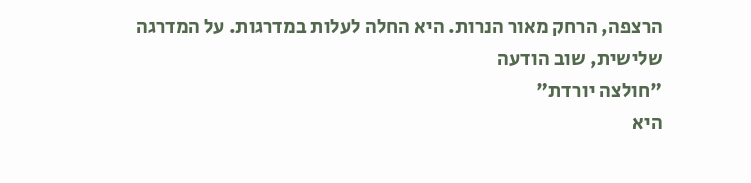הרצפה, הרחק מאור הנרות. היא החלה לעלות במדרגות. על המדרגה שלישית, שוב הודעה
"חולצה יורדת"
היא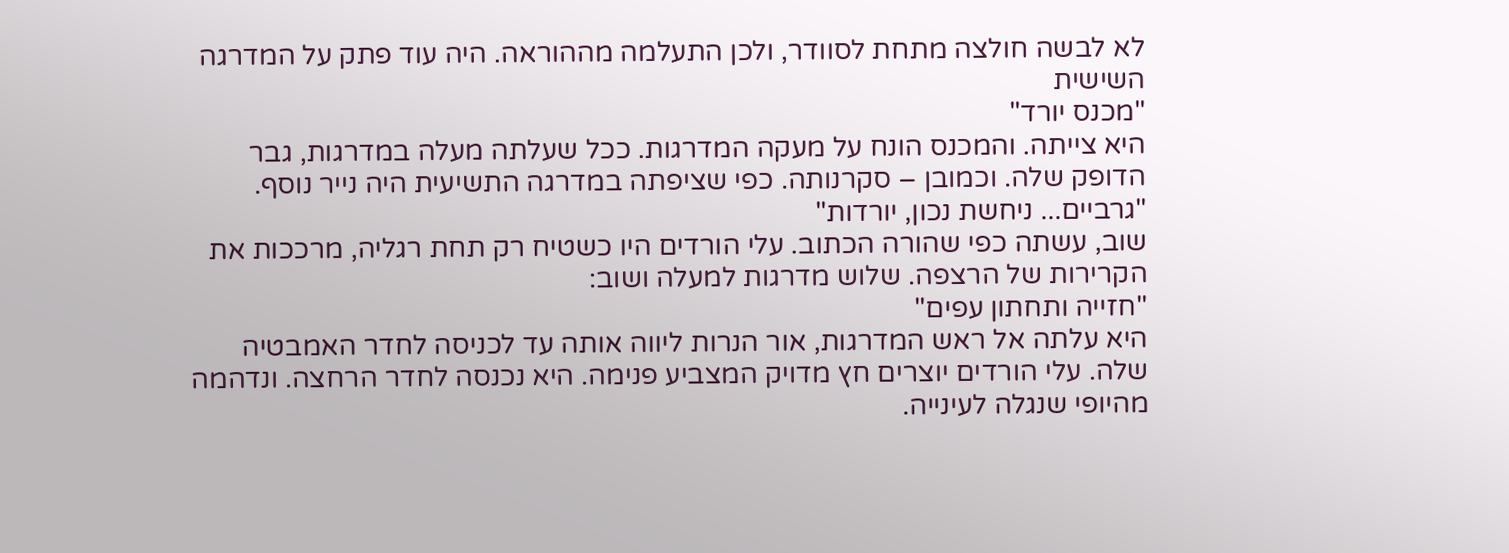לא לבשה חולצה מתחת לסוודר, ולכן התעלמה מההוראה. היה עוד פתק על המדרגה השישית
"מכנס יורד"
היא צייתה. והמכנס הונח על מעקה המדרגות. ככל שעלתה מעלה במדרגות, גבר הדופק שלה. וכמובן – סקרנותה. כפי שציפתה במדרגה התשיעית היה נייר נוסף.
"גרביים... ניחשת נכון, יורדות"
שוב, עשתה כפי שהורה הכתוב. עלי הורדים היו כשטיח רק תחת רגליה, מרככות את הקרירות של הרצפה. שלוש מדרגות למעלה ושוב:
"חזייה ותחתון עפים"
היא עלתה אל ראש המדרגות, אור הנרות ליווה אותה עד לכניסה לחדר האמבטיה שלה. עלי הורדים יוצרים חץ מדויק המצביע פנימה. היא נכנסה לחדר הרחצה. ונדהמה מהיופי שנגלה לעינייה.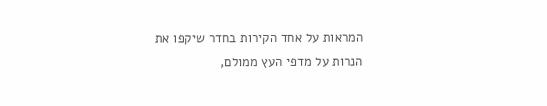המראות על אחד הקירות בחדר שיקפו את הנרות על מדפי העץ ממולם,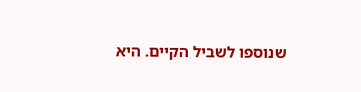שנוספו לשביל הקיים. היא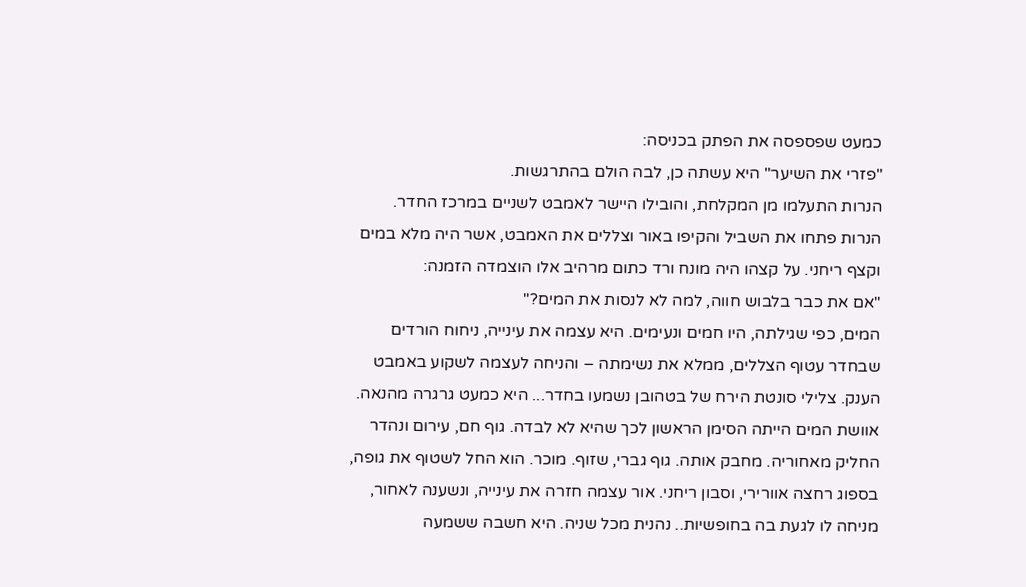כמעט שפספסה את הפתק בכניסה:
"פזרי את השיער" היא עשתה כן, לבה הולם בהתרגשות.
הנרות התעלמו מן המקלחת, והובילו היישר לאמבט לשניים במרכז החדר. הנרות פתחו את השביל והקיפו באור וצללים את האמבט, אשר היה מלא במים וקצף ריחני. על קצהו היה מונח ורד כתום מרהיב אלו הוצמדה הזמנה:
"אם את כבר בלבוש חווה, למה לא לנסות את המים?"
המים, כפי שגילתה, היו חמים ונעימים. היא עצמה את עינייה, ניחוח הורדים שבחדר עטוף הצללים, ממלא את נשימתה – והניחה לעצמה לשקוע באמבט הענק. צלילי סונטת הירח של בטהובן נשמעו בחדר... היא כמעט גרגרה מהנאה.
אוושת המים הייתה הסימן הראשון לכך שהיא לא לבדה. גוף חם, עירום ונהדר החליק מאחוריה. מחבק אותה. גוף גברי, שזוף. מוכר. הוא החל לשטוף את גופה, בספוג רחצה אוורירי, וסבון ריחני. אור עצמה חזרה את עינייה, ונשענה לאחור, מניחה לו לגעת בה בחופשיות.. נהנית מכל שניה. היא חשבה ששמעה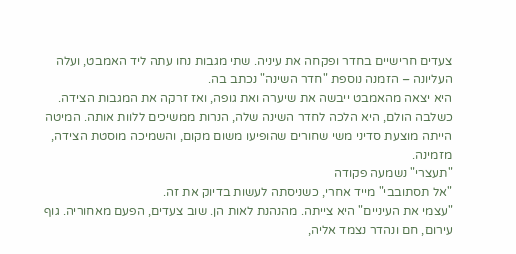צעדים חרישיים בחדר ופקחה את עיניה. שתי מגבות נחו עתה ליד האמבט, ועלה העליונה – הזמנה נוספת "חדר השינה" נכתב בה.
היא יצאה מהאמבט ייבשה את שיערה ואת גופה, ואז זרקה את המגבות הצידה. כשלבה הולם, היא הלכה לחדר השינה שלה, הנרות ממשיכים ללוות אותה. המיטה הייתה מוצעת סדיני משי שחורים שהופיעו משום מקום, והשמיכה מוסטת הצידה, מזמינה.
"תעצרי" נשמעה פקודה
"אל תסתובבי" מייד אחרי, כשניסתה לעשות בדיוק את זה.
"עצמי את העיניים" היא צייתה. מהנהנת לאות הן. שוב צעדים, הפעם מאחוריה. גוף עירום, חם ונהדר נצמד אליה,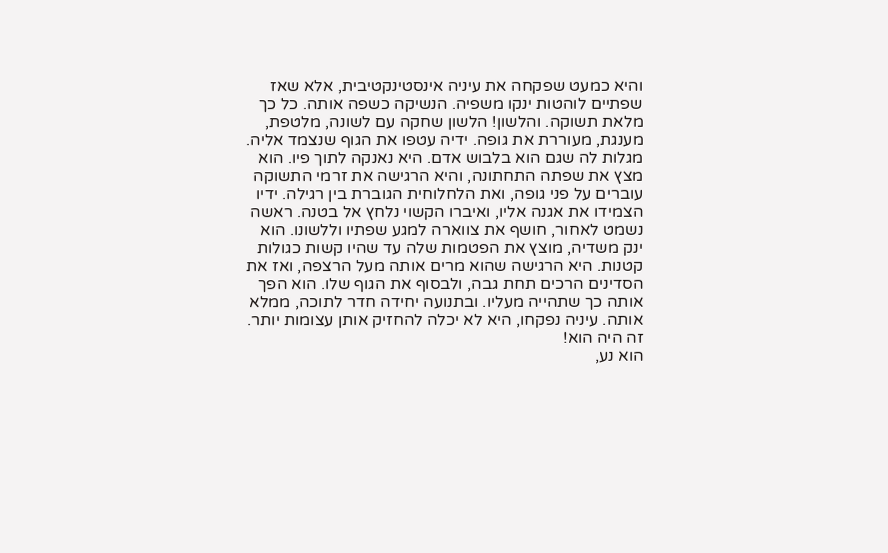והיא כמעט שפקחה את עיניה אינסטינקטיבית, אלא שאז שפתיים לוהטות ינקו משפיה. הנשיקה כשפה אותה. כל כך מלאת תשוקה. והלשון! הלשון שחקה עם לשונה, מלטפת, מענגת, מעוררת את גופה. ידיה עטפו את הגוף שנצמד אליה. מגלות לה שגם הוא בלבוש אדם. היא נאנקה לתוך פיו. הוא מצץ את שפתה התחתונה, והיא הרגישה את זרמי התשוקה עוברים על פני גופה, ואת הלחלוחית הגוברת בין רגילה. ידיו הצמידו את אגנה אליו, ואיברו הקשוי נלחץ אל בטנה. ראשה נשמט לאחור, חושף את צווארה למגע שפתיו וללשונו. הוא ינק משדיה, מוצץ את הפטמות שלה עד שהיו קשות כגולות קטנות. היא הרגישה שהוא מרים אותה מעל הרצפה, ואז את הסדינים הרכים תחת גבה, ולבסוף את הגוף שלו. הוא הפך אותה כך שתהייה מעליו. ובתנועה יחידה חדר לתוכה, ממלא אותה. עיניה נפקחו, היא לא יכלה להחזיק אותן עצומות יותר. זה היה הוא!
הוא נע,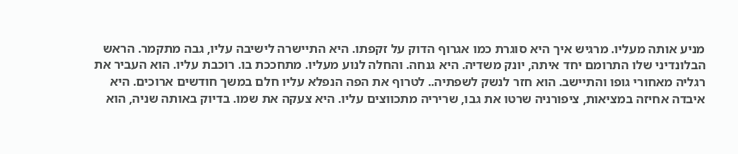מניע אותה מעליו. מרגיש איך היא סוגרת כמו אגרוף הדוק על זקפתו. היא התיישרה לישיבה עליו, גבה מתקמר. הראש הבלונדיני שלו התרומם יחד איתה, יונק משדיה. היא גנחה. והחלה לנוע מעליו. מתחככת בו. רוכבת עליו. הוא העביר את רגליה מאחורי גופו והתיישב. הוא חזר לנשק לשפתיה.. לטרוף את הפה הנפלא עליו חלם במשך חודשים ארוכים. היא איבדה אחיזה במציאות, ציפורניה שרטו את גבו, שריריה מתכווצים עליו. היא צעקה את שמו. בדיוק באותה שניה, הוא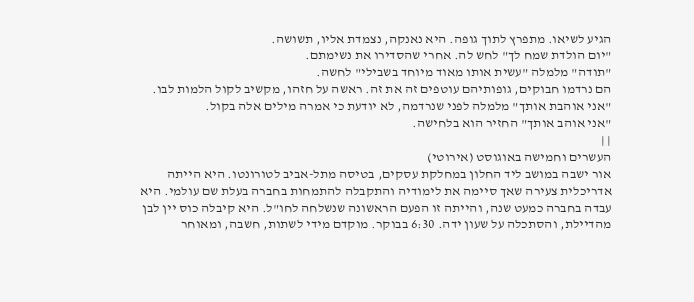הגיע לשיאו. מתפרץ לתוך גופה. היא נאנקה, נצמדת אליו, תשושה.
"יום הולדת שמח לך" לחש לה. אחרי שהסדירו את נשימתם.
"תודה" מלמלה "עשית אותו מאוד מיוחד בשבילי" לחשה.
הם נרדמו חבוקים, גופותיהם עוטפים זה את זה. ראשה על חזהו, מקשיב לקול הלמות לבו.
"אני אוהבת אותך" מלמלה לפני שנרדמה, לא יודעת כי אמרה מילים אלה בקול.
"אני אוהב אותך" החזיר הוא בלחישה.
| |
העשרים וחמישה באוגוסט (אירוטי)
אור ישבה במושב ליד החלון במחלקת עסקים, בטיסה מתל-אביב לטורונטו. היא הייתה אדריכלית צעירה שאך סיימה את לימודיה והתקבלה להתמחות בחברה בעלת שם עולמי. היא עבדה בחברה כמעט שנה, והייתה זו הפעם הראשונה שנשלחה לחו"ל. היא קיבלה כוס יין לבן מהדיילת, והסתכלה על שעון ידה. 6:30 בבוקר. מוקדם מידי לשתות, חשבה, ומאוחר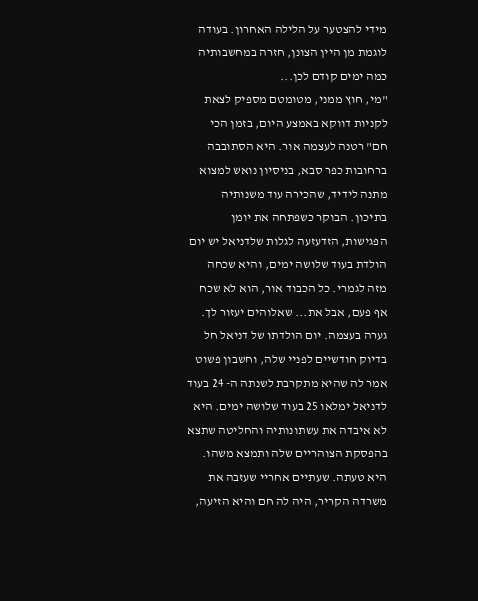מידי להצטער על הלילה האחרון. בעודה לוגמת מן היין הצונן, חזרה במחשבותיה כמה ימים קודם לכן...
"מי, חוץ ממני, מטומטם מספיק לצאת לקניות דווקא באמצע היום, בזמן הכי חם" רטנה לעצמה אור. היא הסתובבה ברחובות כפר סבא, בניסיון נואש למצוא מתנה לידיד, שהכירה עוד משנותיה בתיכון. הבוקר כשפתחה את יומן הפגישות, הזדעזעה לגלות שלדניאל יש יום הולדת בעוד שלושה ימים, והיא שכחה מזה לגמרי. כל הכבוד אור, הוא לא שכח אף פעם, אבל את... שאלוהים יעזור לך. גערה בעצמה. יום הולדתו של דניאל חל בדיוק חודשיים לפניי שלה, וחשבון פשוט אמר לה שהיא מתקרבת לשנתה ה- 24 בעוד לדניאל ימלאו 25 בעוד שלושה ימים. היא לא איבדה את עשתונותיה והחליטה שתצא בהפסקת הצוהריים שלה ותמצא משהו. היא טעתה. שעתיים אחריי שעזבה את משרדה הקריר, היה לה חם והיא הזיעה,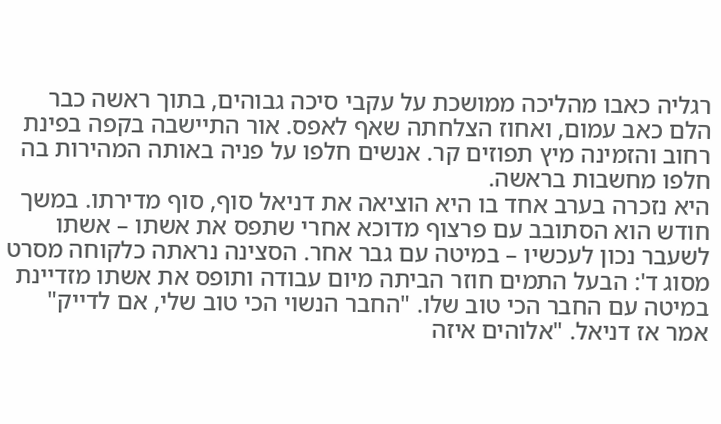רגליה כאבו מהליכה ממושכת על עקבי סיכה גבוהים, בתוך ראשה כבר הלם כאב עמום, ואחוז הצלחתה שאף לאפס. אור התיישבה בקפה בפינת רחוב והזמינה מיץ תפוזים קר. אנשים חלפו על פניה באותה המהירות בה חלפו מחשבות בראשה.
היא נזכרה בערב אחד בו היא הוציאה את דניאל סוף, סוף מדירתו. במשך חודש הוא הסתובב עם פרצוף מדוכא אחרי שתפס את אשתו – אשתו לשעבר נכון לעכשיו – במיטה עם גבר אחר. הסצינה נראתה כלקוחה מסרט מסוג ד': הבעל התמים חוזר הביתה מיום עבודה ותופס את אשתו מזדיינת במיטה עם החבר הכי טוב שלו. "החבר הנשוי הכי טוב שלי, אם לדייק" אמר אז דניאל. "אלוהים איזה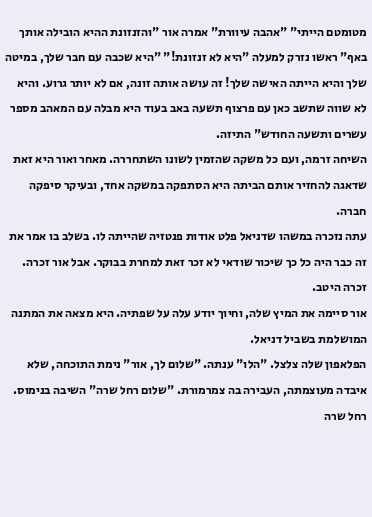מטומטם הייתי" "אהבה עיוורת" אמרה אור "והזנזונת ההיא הובילה אותך באף" ראשו נזרק למעלה "היא לא זנזונת!" "היא שכבה עם חבר שלך, במיטה שלך והיא הייתה האישה שלך! זה עושה אותה זונה, אם לא יותר גרוע. והיא לא שווה שתשב כאן עם פרצוף תשעה באב בעוד היא מבלה עם המאהב מספר עשרים ותשעה החודש" התיזה.
השיחה זרמה, ועם כל משקה שהזמין לשונו השתחררה. מאחר ואור היא זאת שדאגה להחזיר אותם הביתה היא הסתפקה במשקה אחד, ובעיקר סיפקה חברה.
עתה נזכרה במשהו שדניאל פלט אודות פנטזיה שהייתה לו. בשלב בו אמר את זה כבר היה כל כך שיכור שודאי לא זכר זאת למחרת בבוקר. אבל אור זכרה. זכרה היטב.
אור סיימה את המיץ שלה, וחיוך יודע עלה על שפתיה. היא מצאה את המתנה המושלמת בשביל דניאל.
הפלאפון שלה צלצל. "הלו" ענתה. "שלום לך, אור" נימת התוכחה, שלא איבדה מעוצמתה, העבירה בה צמרמורת. "שלום רחל שרה" השיבה בנימוס. רחל שרה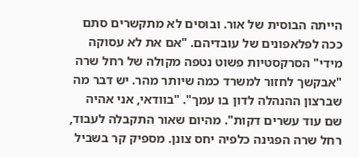הייתה הבוסית של אור. ובוסים לא מתקשרים סתם ככה לפלאפונים של עובדיהם. "אם את לא עסוקה מידי" הסרקסטיות פשוט נטפה מקולה של רחל שרה "אבקשך לחזור למשרד כמה שיותר מהר. יש דבר מה שברצון ההנהלה לדון בו עמך". "בוודאי, אני אהיה שם עוד עשרים דקות". מהיום שאור התקבלה לעבוד, רחל שרה הפגינה כלפיה יחס צונן. מספיק קר בשביל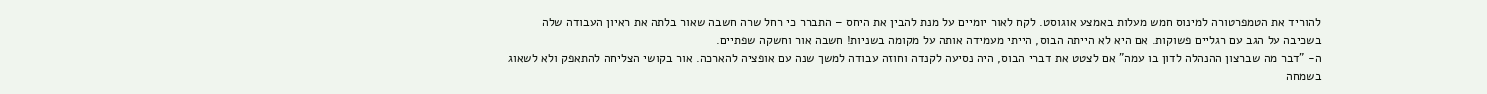להוריד את הטמפרטורה למינוס חמש מעלות באמצע אוגוסט. לקח לאור יומיים על מנת להבין את היחס – התברר כי רחל שרה חשבה שאור בלתה את ראיון העבודה שלה בשכיבה על הגב עם רגליים פשוקות. אם היא לא הייתה הבוס, הייתי מעמידה אותה על מקומה בשניות! חשבה אור וחשקה שפתיים.
ה- "דבר מה שברצון ההנהלה לדון בו עמה" אם לצטט את דברי הבוס, היה נסיעה לקנדה וחוזה עבודה למשך שנה עם אופציה להארכה. אור בקושי הצליחה להתאפק ולא לשאוג בשמחה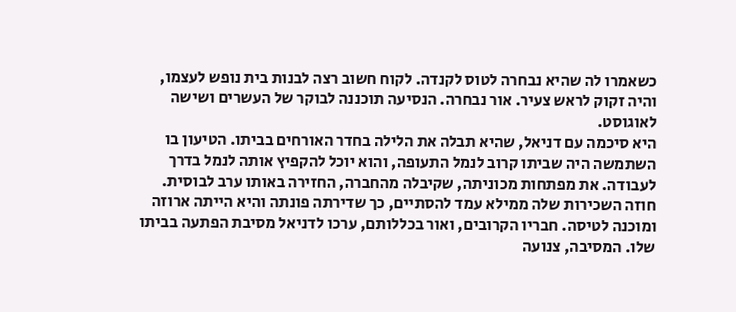כשאמרו לה שהיא נבחרה לטוס לקנדה. לקוח חשוב רצה לבנות בית נופש לעצמו, והיה זקוק לראש צעיר. אור נבחרה. הנסיעה תוכננה לבוקר של העשרים ושישה לאוגוסט.
היא סיכמה עם דניאל, שהיא תבלה את הלילה בחדר האורחים בביתו. הטיעון בו השתמשה היה שביתו קרוב לנמל התעופה, והוא יוכל להקפיץ אותה לנמל בדרך לעבודה. את מפתחות מכוניתה, שקיבלה מהחברה, החזירה באותו ערב לבוסית. חוזה השכירות שלה ממילא עמד להסתיים, כך שדירתה פונתה והיא הייתה ארוזה ומוכנה לטיסה. חבריו הקרובים, ואור בכללותם, ערכו לדניאל מסיבת הפתעה בביתו שלו. המסיבה, צנועה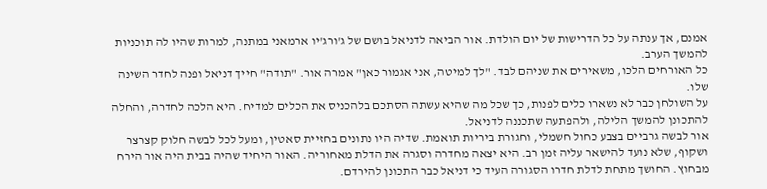אמנם, אך ענתה על כל הדרישות של יום הולדת. אור הביאה לדניאל בושם של ג'ורג'יו ארמאני במתנה, למרות שהיו לה תוכניות להמשך הערב.
כל האורחים הלכו, משאירים את שניהם לבד. "לך למיטה, אני אגמור כאן" אמרה אור. "תודה" חייך דניאל ופנה לחדר השינה שלו.
על השולחן כבר לא נשארו כלים לפנות, כך שכל מה שהיא עשתה הסתכם בלהכניס את הכלים למדיח. היא הלכה לחדרה, והחלה להתכונן להמשך הלילה, ולהפתעה שתכננה לדניאל.
אור לבשה גרביים בצבע כחול חשמלי, וחגורת ביריות תואמת. שדיה היו נתונים בחזיית סאטין, ומעל לכל לבשה חלוק קצרצר ושקוף, שלא נועד להישאר עליה זמן רב. היא יצאה מחדרה וסגרה את הדלת מאחוריה. האור היחיד שהיה בבית היה אור הירח מבחוץ. החושך מתחת לדלת חדרו הסגורה העיד כי דניאל כבר התכונן להירדם.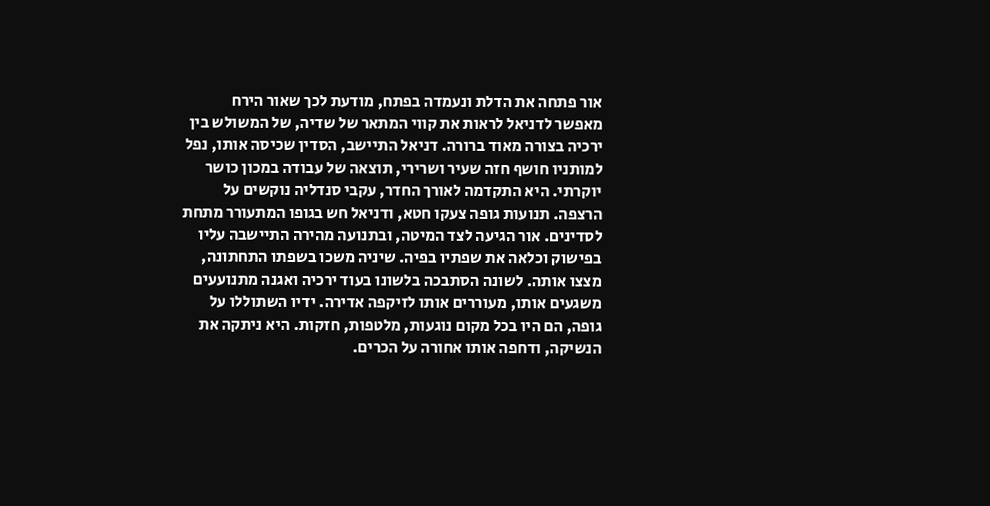אור פתחה את הדלת ונעמדה בפתח, מודעת לכך שאור הירח מאפשר לדניאל לראות את קווי המתאר של שדיה, של המשולש בין ירכיה בצורה מאוד ברורה. דניאל התיישב, הסדין שכיסה אותו, נפל למותניו חושף חזה שעיר ושרירי, תוצאה של עבודה במכון כושר יוקרתי. היא התקדמה לאורך החדר, עקבי סנדליה נוקשים על הרצפה. תנועות גופה צעקו חטא, ודניאל חש בגופו המתעורר מתחת לסדינים. אור הגיעה לצד המיטה, ובתנועה מהירה התיישבה עליו בפישוק וכלאה את שפתיו בפיה. שיניה משכו בשפתו התחתונה, מצצו אותה. לשונה הסתבכה בלשונו בעוד ירכיה ואגנה מתנועעים משגעים אותו, מעוררים אותו לזיקפה אדירה. ידיו השתוללו על גופה, הם היו בכל מקום נוגעות, מלטפות, חזקות. היא ניתקה את הנשיקה, ודחפה אותו אחורה על הכרים.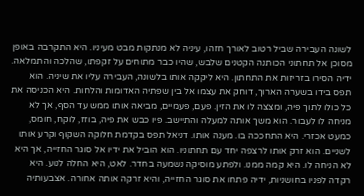לשונה העבירה שביל רטוב לאורך חזהו, עיניה לא מנתקות מבט מעיניו. היא התקרבה באופן מסוכן אל תחתוני הכותנה הקטנים שלבש, שהיו כבר מתוחים על זקפתו, שהלכה והתמלאה. ידיה הסירו בזריזות את התחתון. היא ליקקה אותו בלשונה, העבירה עליו את שיניה. הוא תפס בידו בשערה הארוך, דוחק את עצמו אל בין שפתיה האדומות והלחות. היא הכניסה את כל כולו לתוך פיה, ומצצה לו את הזין. פעם, פעמיים, מביאה אותו ממש עד הסף, אך לא מניחה לו לעבור. הוא משך אותה למעלה והתיישב. פיו כבש את פיה, בוזז, לוקח, חומס, כמעט אכזרי. היא התחככה בו. מענה אותו. דניאל תפס בקדמת חלוקה השקוף וקרע אותו לשניים. הוא זרק אותו לרצפה יחד עם תחתוניו. הוא הוביל את ידיו אל סוגר החזייה, אך היא לא הניחה לו. היא קמה ממנו. ולפתע מוסיקה נשמעה בחדר. לאט, היא החלה לנוע. היא רקדה לפניו בחושניות, ידיה פתחו את סוגר החזייה, והיא זרקה אותה אחורה. אצבעותיה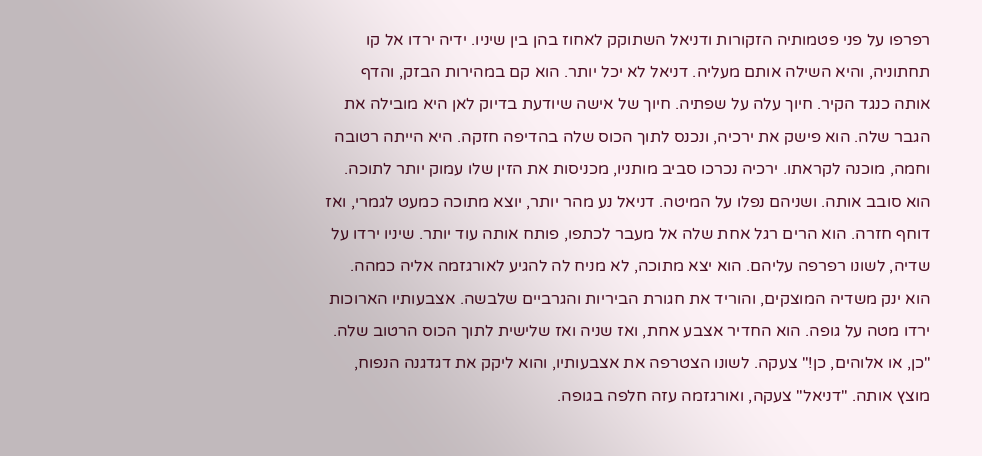רפרפו על פני פטמותיה הזקורות ודניאל השתוקק לאחוז בהן בין שיניו. ידיה ירדו אל קו תחתוניה, והיא השילה אותם מעליה. דניאל לא יכל יותר. הוא קם במהירות הבזק, והדף אותה כנגד הקיר. חיוך עלה על שפתיה. חיוך של אישה שיודעת בדיוק לאן היא מובילה את הגבר שלה. הוא פישק את ירכיה, ונכנס לתוך הכוס שלה בהדיפה חזקה. היא הייתה רטובה וחמה, מוכנה לקראתו. ירכיה נכרכו סביב מותניו, מכניסות את הזין שלו עמוק יותר לתוכה. הוא סובב אותה. ושניהם נפלו על המיטה. דניאל נע מהר יותר, יוצא מתוכה כמעט לגמרי, ואז דוחף חזרה. הוא הרים רגל אחת שלה אל מעבר לכתפו, פותח אותה עוד יותר. שיניו ירדו על שדיה, לשונו רפרפה עליהם. הוא יצא מתוכה, לא מניח לה להגיע לאורגזמה אליה כמהה. הוא ינק משדיה המוצקים, והוריד את חגורת הביריות והגרביים שלבשה. אצבעותיו הארוכות ירדו מטה על גופה. הוא החדיר אצבע אחת, ואז שניה ואז שלישית לתוך הכוס הרטוב שלה. "כן, או אלוהים, כן!" צעקה. לשונו הצטרפה את אצבעותיו, והוא ליקק את דגדגנה הנפוח, מוצץ אותה. "דניאל" צעקה, ואורגזמה עזה חלפה בגופה.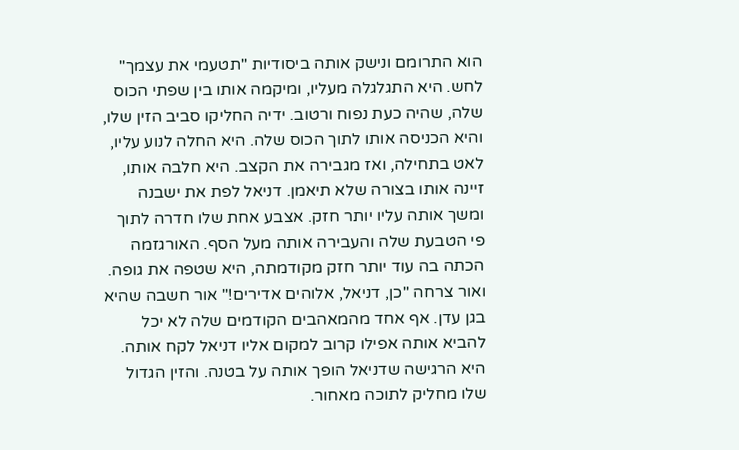הוא התרומם ונישק אותה ביסודיות "תטעמי את עצמך" לחש. היא התגלגלה מעליו, ומיקמה אותו בין שפתי הכוס שלה, שהיה כעת נפוח ורטוב. ידיה החליקו סביב הזין שלו, והיא הכניסה אותו לתוך הכוס שלה. היא החלה לנוע עליו, לאט בתחילה, ואז מגבירה את הקצב. היא חלבה אותו, זיינה אותו בצורה שלא תיאמן. דניאל לפת את ישבנה ומשך אותה עליו יותר חזק. אצבע אחת שלו חדרה לתוך פי הטבעת שלה והעבירה אותה מעל הסף. האורגזמה הכתה בה עוד יותר חזק מקודמתה, היא שטפה את גופה. ואור צרחה "כן, דניאל, אלוהים אדירים!" אור חשבה שהיא בגן עדן. אף אחד מהמאהבים הקודמים שלה לא יכל להביא אותה אפילו קרוב למקום אליו דניאל לקח אותה. היא הרגישה שדניאל הופך אותה על בטנה. והזין הגדול שלו מחליק לתוכה מאחור.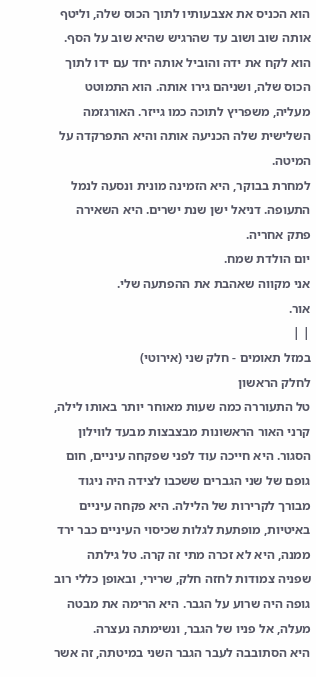הוא הכניס את אצבעותיו לתוך הכוס שלה, וליטף אותה שוב ושוב עד שהרגיש שהיא שוב על הסף. הוא לקח את ידה והוביל אותה יחד עם ידו לתוך הכוס שלה, ושניהם גירו אותה. הוא התמוטט מעליה, משפריץ לתוכה כמו גייזר. האורגזמה השלישית שלה הכניעה אותה והיא התפרקדה על המיטה.
למחרת בבוקר, היא הזמינה מונית ונסעה לנמל התעופה. דניאל ישן שנת ישרים. היא השאירה פתק אחריה.
יום הולדת שמח.
אני מקווה שאהבת את ההפתעה שלי.
אור.
| |
במזל תאומים - חלק שני (אירוטי)
לחלק הראשון
טל התעוררה כמה שעות מאוחר יותר באותו לילה, קרני האור הראשונות מבצבצות מבעד לווילון הסגור. היא חייכה עוד לפני שפקחה עיניים, חום גופם של שני הגברים ששכבו לצידה היה ניגוד מבורך לקרירות של הלילה. היא פקחה עיניים באיטיות, מופתעת לגלות שכיסוי העיניים כבר ירד ממנה, היא לא זכרה מתי זה קרה. טל גילתה שפניה צמודות לחזה חלק, שרירי, ובאופן כללי רוב גופה היה שרוע על הגבר. היא הרימה את מבטה מעלה, אל פניו של הגבר, ונשימתה נעצרה.
היא הסתובבה לעבר הגבר השני במיטתה, זה אשר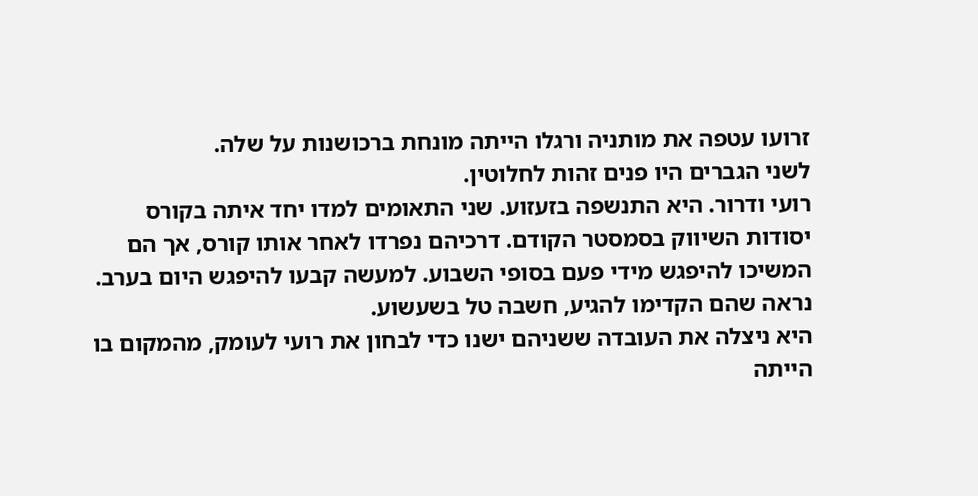זרועו עטפה את מותניה ורגלו הייתה מונחת ברכושנות על שלה.
לשני הגברים היו פנים זהות לחלוטין.
רועי ודרור. היא התנשפה בזעזוע. שני התאומים למדו יחד איתה בקורס יסודות השיווק בסמסטר הקודם. דרכיהם נפרדו לאחר אותו קורס, אך הם המשיכו להיפגש מידי פעם בסופי השבוע. למעשה קבעו להיפגש היום בערב. נראה שהם הקדימו להגיע, חשבה טל בשעשוע.
היא ניצלה את העובדה ששניהם ישנו כדי לבחון את רועי לעומק, מהמקום בו הייתה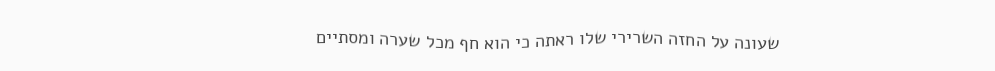שעונה על החזה השרירי שלו ראתה כי הוא חף מכל שערה ומסתיים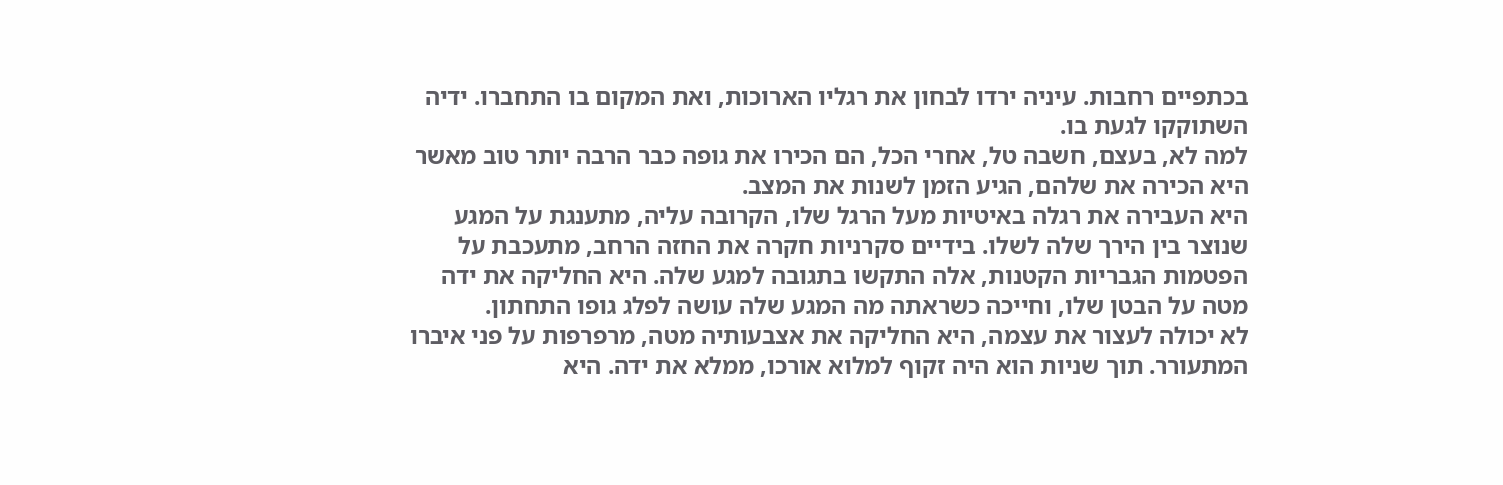בכתפיים רחבות. עיניה ירדו לבחון את רגליו הארוכות, ואת המקום בו התחברו. ידיה השתוקקו לגעת בו.
למה לא, בעצם, חשבה טל, אחרי הכל, הם הכירו את גופה כבר הרבה יותר טוב מאשר היא הכירה את שלהם, הגיע הזמן לשנות את המצב.
היא העבירה את רגלה באיטיות מעל הרגל שלו, הקרובה עליה, מתענגת על המגע שנוצר בין הירך שלה לשלו. בידיים סקרניות חקרה את החזה הרחב, מתעכבת על הפטמות הגבריות הקטנות, אלה התקשו בתגובה למגע שלה. היא החליקה את ידה מטה על הבטן שלו, וחייכה כשראתה מה המגע שלה עושה לפלג גופו התחתון.
לא יכולה לעצור את עצמה, היא החליקה את אצבעותיה מטה, מרפרפות על פני איברו המתעורר. תוך שניות הוא היה זקוף למלוא אורכו, ממלא את ידה. היא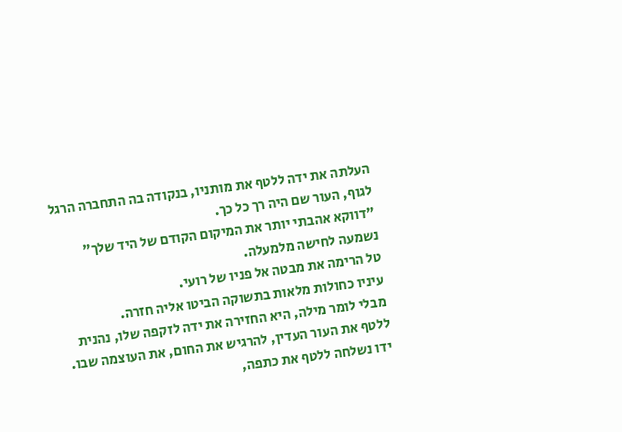העלתה את ידה ללטף את מותניו, בנקודה בה התחברה הרגל לגוף, העור שם היה רך כל כך.
"דווקא אהבתי יותר את המיקום הקודם של היד שלך" נשמעה לחישה מלמעלה.
טל הרימה את מבטה אל פניו של רועי.
עיניו כחולות מלאות בתשוקה הביטו אליה חזרה.
מבלי לומר מילה, היא החזירה את ידה לזקפה שלו, נהנית ללטף את העור העדין, להרגיש את החום, את העוצמה שבו.
ידו נשלחה ללטף את כתפה,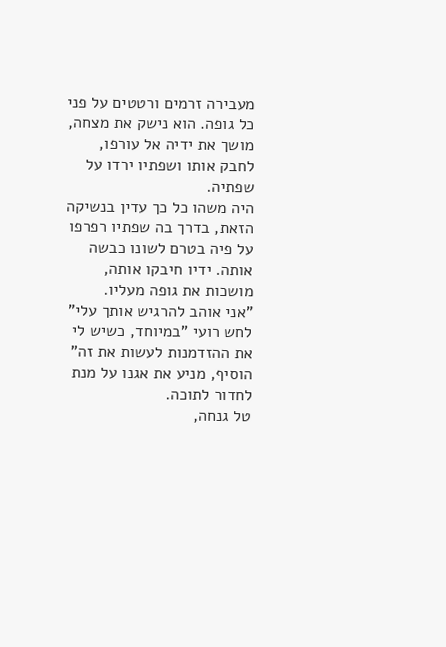מעבירה זרמים ורטטים על פני כל גופה. הוא נישק את מצחה, מושך את ידיה אל עורפו, לחבק אותו ושפתיו ירדו על שפתיה.
היה משהו כל כך עדין בנשיקה הזאת, בדרך בה שפתיו רפרפו על פיה בטרם לשונו כבשה אותה. ידיו חיבקו אותה, מושכות את גופה מעליו.
"אני אוהב להרגיש אותך עלי" לחש רועי "במיוחד, כשיש לי את ההזדמנות לעשות את זה" הוסיף, מניע את אגנו על מנת לחדור לתוכה.
טל גנחה,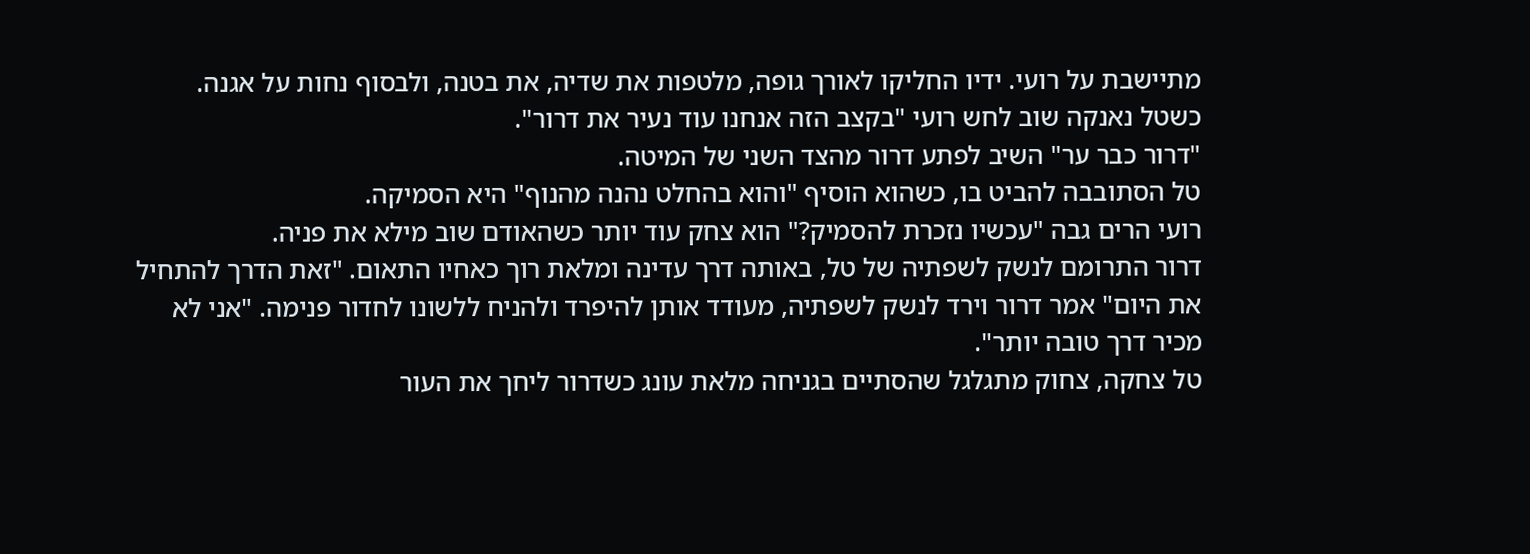מתיישבת על רועי. ידיו החליקו לאורך גופה, מלטפות את שדיה, את בטנה, ולבסוף נחות על אגנה.
כשטל נאנקה שוב לחש רועי "בקצב הזה אנחנו עוד נעיר את דרור".
"דרור כבר ער" השיב לפתע דרור מהצד השני של המיטה.
טל הסתובבה להביט בו, כשהוא הוסיף "והוא בהחלט נהנה מהנוף" היא הסמיקה.
רועי הרים גבה "עכשיו נזכרת להסמיק?" הוא צחק עוד יותר כשהאודם שוב מילא את פניה.
דרור התרומם לנשק לשפתיה של טל, באותה דרך עדינה ומלאת רוך כאחיו התאום. "זאת הדרך להתחיל את היום" אמר דרור וירד לנשק לשפתיה, מעודד אותן להיפרד ולהניח ללשונו לחדור פנימה. "אני לא מכיר דרך טובה יותר".
טל צחקה, צחוק מתגלגל שהסתיים בגניחה מלאת עונג כשדרור ליחך את העור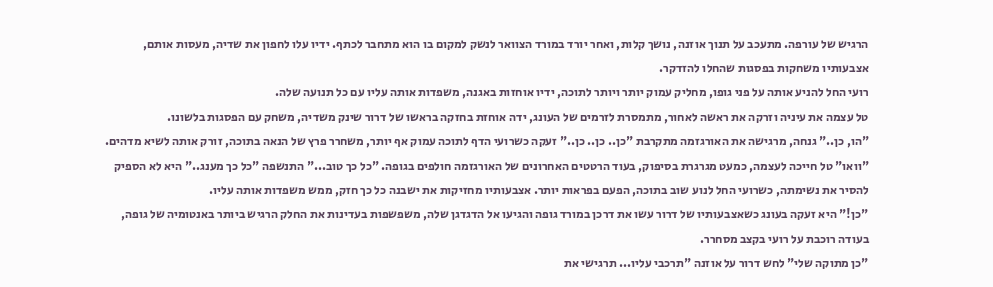הרגיש של עורפה. מתעכב על תנוך אוזנה, נושך קלות, ואחר יורד במורד הצוואר לנשק למקום בו הוא מתחבר לכתף. ידיו עלו לחפון את שדיה, מעסות אותם, אצבעותיו משחקות בפסגות שהחלו להזדקר.
רועי החל להניע אותה על פני גופו, מחליק עמוק יותר ויותר לתוכה, ידיו אוחזות באגנה, משפדות אותה עליו עם כל תנועה שלה.
טל עצמה את עיניה וזרקה את ראשה לאחור, מתמסרת לזרמים של העונג, ידה אוחזת בחזקה בראשו של דרור שינק משדיה, משחק עם הפסגות בלשונו.
"הו, כן.." גנחה, מרגישה את האורגזמה מתקרבת "כן.. כן.. כן.." זעקה כשרועי הדף לתוכה עמוק אף יותר, משחרר פרץ של הנאה בתוכה, זורק אותה לשיא מדהים.
"וואו" טל חייכה לעצמה, כמעט מגרגרת בסיפוק, בעוד הרטטים האחרונים של האורגזמה חולפים בגופה. "כל כך טוב..." התנשפה "כל כך מענג.." היא לא הספיק להסיר את נשימתה, כשרועי החל לנוע שוב בתוכה, הפעם בפראות יותר. אצבעותיו מחזיקות את ישבנה כל כך חזק, ממש משפדות אותה עליו.
"כן!" היא זעקה בעונג כשאצבעותיו של דרור עשו את דרכן במורד גופה והגיעו אל הדגדגן שלה, משפשפות בעדינות את החלק הרגיש ביותר באנטומיה של גופה, בעודה רוכבת על רועי בקצב מסחרר.
"כן מתוקה שלי" לחש דרור על אוזנה "תרכבי עליו... תרגישי את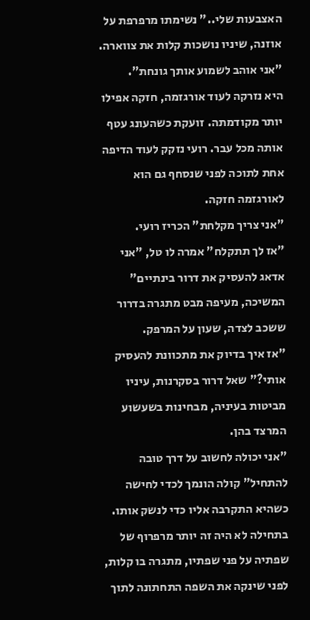האצבעות שלי.." נשימתו מרפרפת על אוזנה, שיניו נושכות קלות את צווארה. "אני אוהב לשמוע אותך גונחת".
היא נזרקה לעוד אורגזמה, חזקה אפילו יותר מקודמתה. זועקת כשהעונג עטף אותה מכל עבר. רועי נזקק לעוד הדיפה אחת לתוכה לפני שנסחף גם הוא לאורגזמה חזקה.
"אני צריך מקלחת" הכריז רועי.
"אז לך תתקלח" אמרה לו טל, "אני אדאג להעסיק את דרור בינתיים" המשיכה, מעיפה מבט מתגרה בדרור ששכב לצדה, שעון על המרפק.
"אז איך בדיוק את מתכוונת להעסיק אותי?" שאל דרור בסקרנות, עיניו מביטות בעיניה, מבחינות בשעשוע המרצד בהן.
"אני יכולה לחשוב על דרך טובה להתחיל" קולה הונמך לכדי לחישה כשהיא התקרבה אליו כדי לנשק אותו.
בתחילה לא היה זה יותר מרפרוף של שפתיה על פני שפתיו, מתגרה בו קלות, לפני שינקה את השפה התחתונה לתוך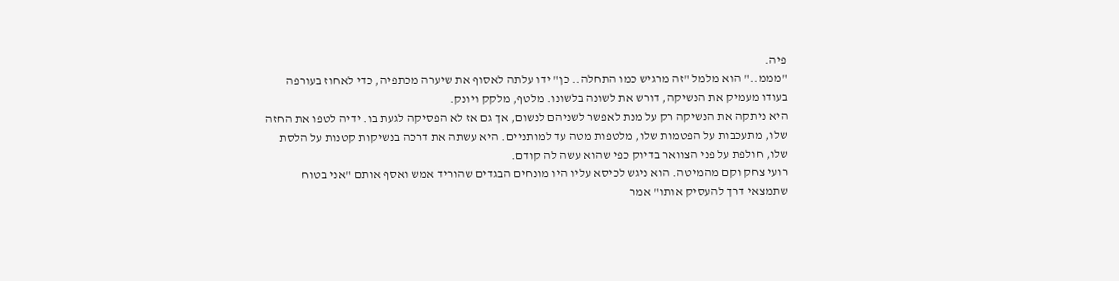פיה.
"מממ.." הוא מלמל "זה מרגיש כמו התחלה.. כן" ידו עלתה לאסוף את שיערה מכתפיה, כדי לאחוז בעורפה בעודו מעמיק את הנשיקה, דורש את לשונה בלשונו. מלטף, מלקק ויונק.
היא ניתקה את הנשיקה רק על מנת לאפשר לשניהם לנשום, אך גם אז לא הפסיקה לגעת בו. ידיה לטפו את החזה שלו, מתעכבות על הפטמות שלו, מלטפות מטה עד למותניים. היא עשתה את דרכה בנשיקות קטנות על הלסת שלו, חולפת על פני הצוואר בדיוק כפי שהוא עשה לה קודם.
רועי צחק וקם מהמיטה. הוא ניגש לכיסא עליו היו מונחים הבגדים שהוריד אמש ואסף אותם "אני בטוח שתמצאי דרך להעסיק אותו" אמר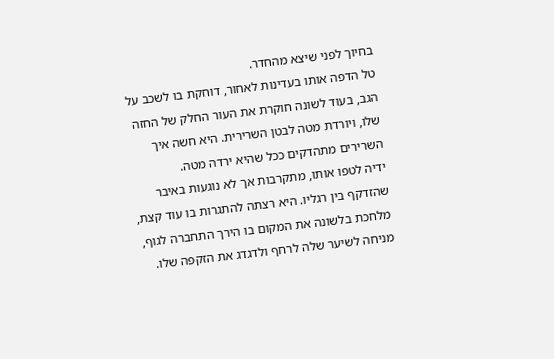בחיוך לפני שיצא מהחדר.
טל הדפה אותו בעדינות לאחור, דוחקת בו לשכב על הגב, בעוד לשונה חוקרת את העור החלק של החזה שלו, ויורדת מטה לבטן השרירית. היא חשה איך השרירים מתהדקים ככל שהיא ירדה מטה.
ידיה לטפו אותו, מתקרבות אך לא נוגעות באיבר שהזדקף בין רגליו. היא רצתה להתגרות בו עוד קצת, מלחכת בלשונה את המקום בו הירך התחברה לגוף, מניחה לשיער שלה לרחף ולדגדג את הזקפה שלו.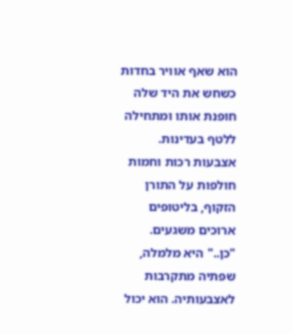הוא שאף אוויר בחדות כשחש את היד שלה חופנת אותו ומתחילה ללטף בעדינות. אצבעות רכות וחמות חולפות על התורן הזקוף, בליטופים ארוכים משגעים.
"כן.." היא מלמלה, שפתיה מתקרבות לאצבעותיה. הוא יכול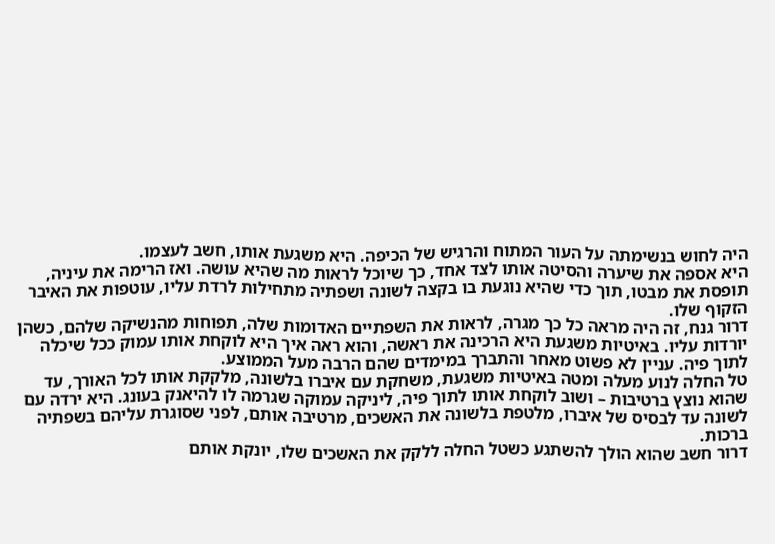היה לחוש בנשימתה על העור המתוח והרגיש של הכיפה. היא משגעת אותו, חשב לעצמו.
היא אספה את שיערה והסיטה אותו לצד אחד, כך שיוכל לראות מה שהיא עושה. ואז הרימה את עיניה, תופסת את מבטו, תוך כדי שהיא נוגעת בו בקצה לשונה ושפתיה מתחילות לרדת עליו, עוטפות את האיבר הזקוף שלו.
דרור גנח, זה היה מראה כל כך מגרה, לראות את השפתיים האדומות שלה, תפוחות מהנשיקה שלהם, כשהן יורדות עליו. באיטיות משגעת היא הרכינה את ראשה, והוא ראה איך היא לוקחת אותו עמוק ככל שיכלה לתוך פיה. עניין לא פשוט מאחר והתברך במימדים שהם הרבה מעל הממוצע.
טל החלה לנוע מעלה ומטה באיטיות משגעת, משחקת עם איברו בלשונה, מלקקת אותו לכל האורך, עד שהוא נוצץ ברטיבות – ושוב לוקחת אותו לתוך פיה, ליניקה עמוקה שגרמה לו להיאנק בעונג. היא ירדה עם לשונה עד לבסיס של איברו, מלטפת בלשונה את האשכים, מרטיבה אותם, לפני שסוגרת עליהם בשפתיה ברכות.
דרור חשב שהוא הולך להשתגע כשטל החלה ללקק את האשכים שלו, יונקת אותם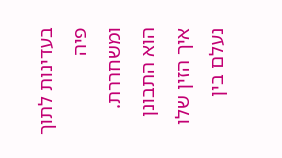בעדינות לתוך פיה ומשחררת. הוא התבונן איך הזין שלו נעלם בין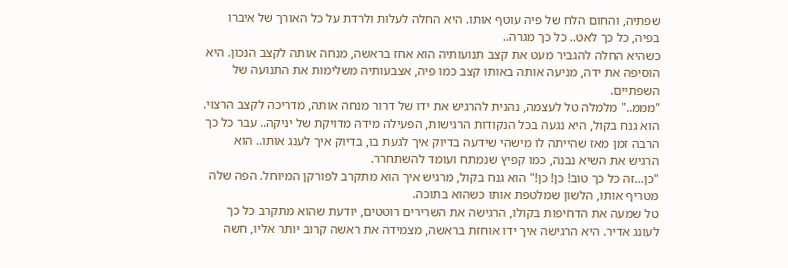שפתיה, והחום הלח של פיה עוטף אותו. היא החלה לעלות ולרדת על כל האורך של איברו בפיה, כל כך לאט.. כל כך מגרה..
כשהיא החלה להגביר מעט את קצב תנועותיה הוא אחז בראשה, מנחה אותה לקצב הנכון. היא הוסיפה את ידה, מניעה אותה באותו קצב כמו פיה, אצבעותיה משלימות את התנועה של השפתיים.
"מממ.." מלמלה טל לעצמה, נהנית להרגיש את ידו של דרור מנחה אותה, מדריכה לקצב הרצוי.
הוא גנח בקול, היא נגעה בכל הנקודות הרגישות, הפעילה מידה מדויקת של יניקה.. עבר כל כך הרבה זמן מאז שהייתה לו מישהי שידעה בדיוק איך לגעת בו, בדיוק איך לענג אותו.. הוא הרגיש את השיא נבנה, כמו קפיץ שנמתח ועומד להשתחרר.
"כן...זה כל כך טוב! כן! כן!" הוא גנח בקול, מרגיש איך הוא מתקרב לפורקן המיוחל. הפה שלה מטריף אותו, הלשון שמלטפת אותו כשהוא בתוכה.
טל שמעה את הדחיפות בקולו, הרגישה את השרירים רוטטים, יודעת שהוא מתקרב כל כך לעונג אדיר. היא הרגישה איך ידו אוחזת בראשה, מצמידה את ראשה קרוב יותר אליו, חשה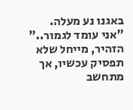באגנו נע מעלה.
"אני עומד לגמור.." הזהיר, מייחל שלא תפסיק עכשיו, אך מתחשב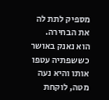מספיק לתת לה את הבחירה.
הוא נאנק באושר כששפתיה עטפו אותו והיא נעה מטה, לוקחת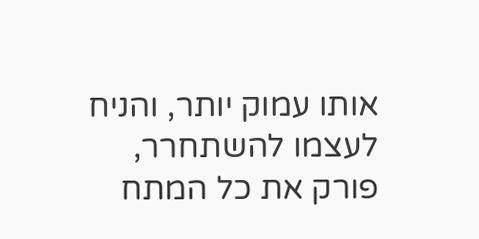אותו עמוק יותר, והניח לעצמו להשתחרר, פורק את כל המתח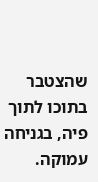שהצטבר בתוכו לתוך פיה, בגניחה עמוקה.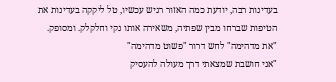בעדינות רבה, יודעת כמה האזור רגיש עכשיו, טל ליקקה בעדינות את הטיפות שברחו מבין שפתיה, משאירה אותו נקי וחלקלק. ומסופק.
"את מדהימה" לחש דרור "פשוט מדהימה"
"אני חושבת שמצאתי דרך מעולה להעסיק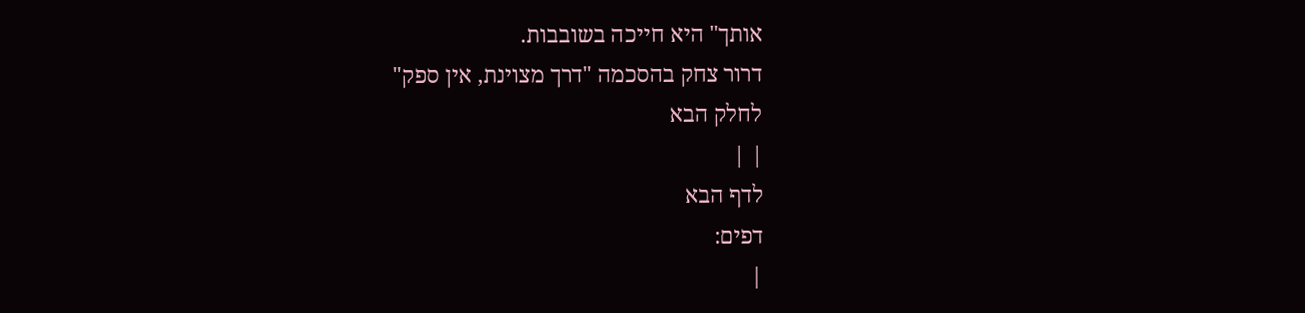אותך" היא חייכה בשובבות.
דרור צחק בהסכמה "דרך מצוינת, אין ספק"
לחלק הבא
| |
לדף הבא
דפים:
|